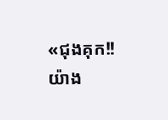«ជុងគុក!! យ៉ាង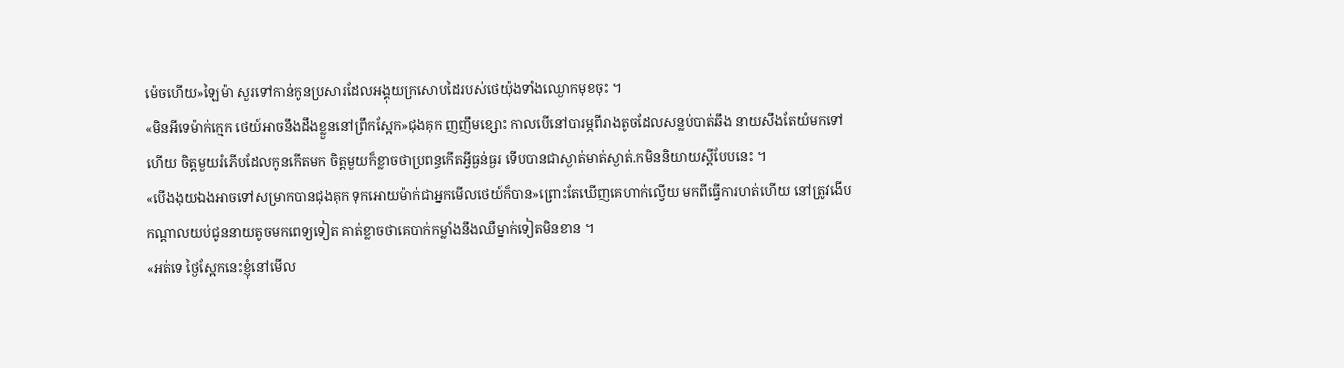ម៉េចហើយ»ឡៃម៉ា សួរទៅកាន់កូនប្រសារដែលអង្គុយក្រសោបដៃរបស់ថេយ៉ុងទាំងឈ្ងោកមុខចុះ ។
«មិនអីទេម៉ាក់ក្មេក ថេយ៍អាចនឹងដឹងខ្លួននៅព្រឹកស្អែក»ជុងគុក ញញឹមខ្សោះ កាលបើនៅបារម្ភពីរាងតូចដែលសន្លប់បាត់ឆឹង នាយសឹងតែយំមកទៅហើយ ចិត្តមួយរំភើបដែលកូនកើតមក ចិត្តមួយក៏ខ្លាចថាប្រពន្ធកើតអ្វីធ្ងន់ធ្ងរ ទើបបានជាស្ងាត់មាត់ស្ងាត់.កមិននិយាយស្ដីបែបនេះ ។
«បើងងុយឯងអាចទៅសម្រាកបានជុងគុក ទុកអោយម៉ាក់ជាអ្នកមើលថេយ៍ក៏បាន»ព្រោះតែឃើញគេហាក់ល្វើយ មកពីធ្វើការហត់ហើយ នៅត្រូវងើបកណ្ដាលយប់ជូននាយតូចមកពេទ្យទៀត គាត់ខ្លាចថាគេបាក់កម្លាំងនឹងឈឺម្នាក់ទៀតមិនខាន ។
«អត់ទេ ថ្ងៃស្អែកនេះខ្ញុំនៅមើល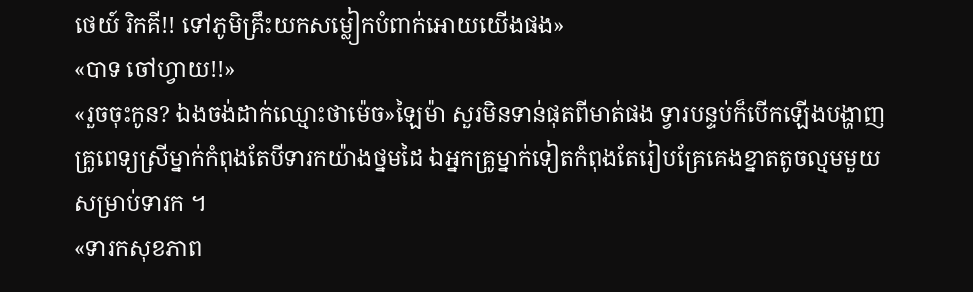ថេយ៍ រិកគី!! ទៅភូមិគ្រឹះយកសម្លៀកបំពាក់អោយយើងផង»
«បាទ ចៅហ្វាយ!!»
«រួចចុះកូន? ឯងចង់ដាក់ឈ្មោះថាម៉េច»ឡៃម៉ា សួរមិនទាន់ផុតពីមាត់ផង ទ្វារបន្ទប់ក៏បើកឡើងបង្ហាញគ្រូពេទ្យស្រីម្នាក់កំពុងតែបីទារកយ៉ាងថ្នមដៃ ឯអ្នកគ្រូម្នាក់ទៀតកំពុងតែរៀបគ្រែគេងខ្នាតតូចល្មមមួយសម្រាប់ទារក ។
«ទារកសុខភាព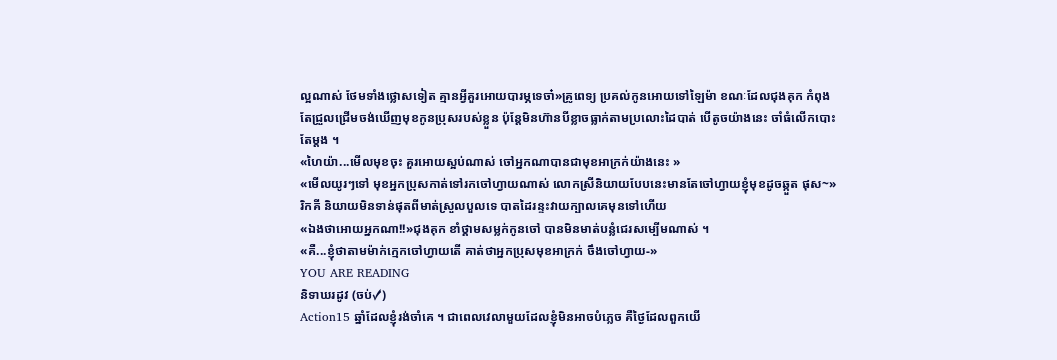ល្អណាស់ ថែមទាំងថ្លោសទៀត គ្មានអ្វីគួរអោយបារម្ភទេចា៎»គ្រូពេទ្យ ប្រគល់កូនអោយទៅឡៃម៉ា ខណៈដែលជុងគុក កំពុងតែជ្រួលជ្រើមចង់ឃើញមុខកូនប្រុសរបស់ខ្លួន ប៉ុន្តែមិនហ៊ានបីខ្លាចធ្លាក់តាមប្រលោះដៃបាត់ បើតូចយ៉ាងនេះ ចាំធំលើកបោះតែម្ដង ។
«ហៃយ៉ា...មើលមុខចុះ គួរអោយស្អប់ណាស់ ចៅអ្នកណាបានជាមុខអាក្រក់យ៉ាងនេះ »
«មើលយូរៗទៅ មុខអ្នកប្រុសកាត់ទៅរកចៅហ្វាយណាស់ លោកស្រីនិយាយបែបនេះមានតែចៅហ្វាយខ្ញុំមុខដូចឆ្កួត ផុស~»រិកគី និយាយមិនទាន់ផុតពីមាត់ស្រួលបួលទេ បាតដៃរន្ទះវាយក្បាលគេមុនទៅហើយ
«ឯងថាអោយអ្នកណា!!»ជុងគុក ខាំថ្គាមសម្លក់កូនចៅ បានមិនមាត់បន្លំជេរសម្បើមណាស់ ។
«គឺ...ខ្ញុំថាតាមម៉ាក់ក្មេកចៅហ្វាយតើ គាត់ថាអ្នកប្រុសមុខអាក្រក់ ចឹងចៅហ្វាយ-»
YOU ARE READING
និទាឃរដូវ (ចប់✓)
Action15 ឆ្នាំដែលខ្ញុំរង់ចាំគេ ។ ជាពេលវេលាមួយដែលខ្ញុំមិនអាចបំភ្លេច គឺថ្ងៃដែលពួកយើ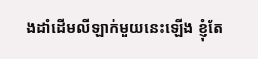ងដាំដើមលីឡាក់មួយនេះឡើង ខ្ញុំតែ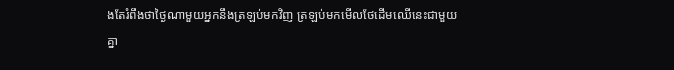ងតែរំពឹងថាថ្ងៃណាមួយអ្នកនឹងត្រឡប់មកវិញ ត្រឡប់មកមើលថែដើមឈើនេះជាមួយគ្នា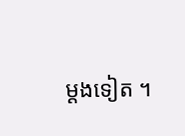ម្ដងទៀត ។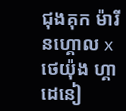ជុងគុក ម៉ារីនហ្គោល x ថេយ៉ុង ហ្គាដេនៀ